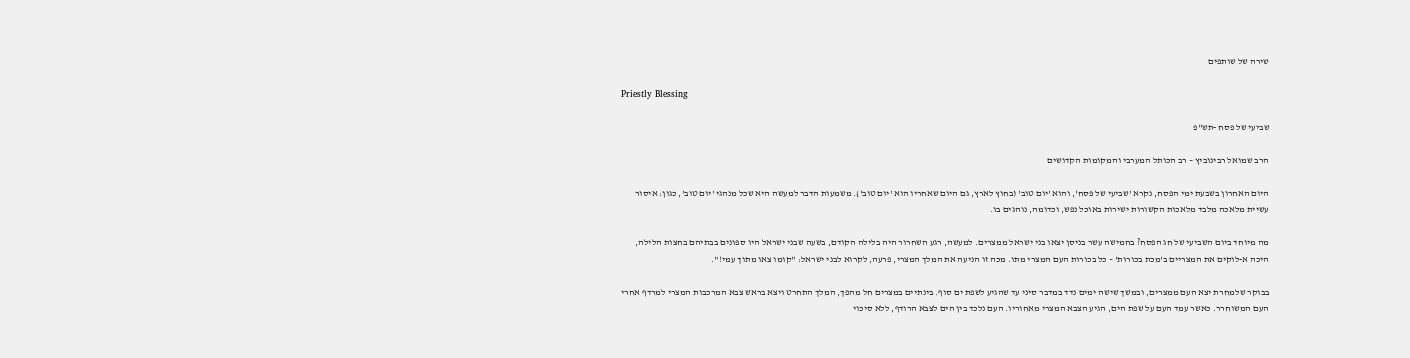שירה של שותפים

Priestly Blessing

שביעי של פסח -תש"פ

הרב שמואל רבינוביץ – רב הכותל המערבי והמקומות הקדושים

היום האחרון בשבעת ימי הפסח, נקרא 'שביעי של פסח', והוא 'יום טוב' (בחוץ לארץ, גם היום שאחריו הוא 'יום טוב'). משמעות הדבר למעשה היא שכל מנהגי 'יום טוב', כגון: איסור עשיית מלאכה מלבד מלאכות הקשורות ישירות באוכל נפש, וכדומה, נוהגים בו.

מה מיוחד ביום השביעי של חג הפסח? בחמישה עשר בניסן יצאו בני ישראל ממצרים. למעשה, רגע השחרור היה בלילה הקודם, בשעה שבני ישראל היו ספונים בבתיהם בחצות הלילה, היכה א-לוקים את המצריים ב'מכת בכורות' – כל בכורות העם המצרי מתו. מכה זו הניעה את המלך המצרי, פרעה, לקרוא לבני ישראל: "קומו צאו מתוך עמי!".

בבוקר שלמחרת יצא העם ממצרים, ובמשך שישה ימים נדד במדבר סיני עד שהגיע לשפת ים סוף. בינתיים במצרים חל מהפך, המלך התחרט ויצא בראש צבא המרכבות המצרי למרדף אחרי העם המשוחרר. כאשר עמד העם על שפת הים, הגיע הצבא המצרי מאחוריו. העם נלכד בין הים לצבא הרודף, ללא סיכוי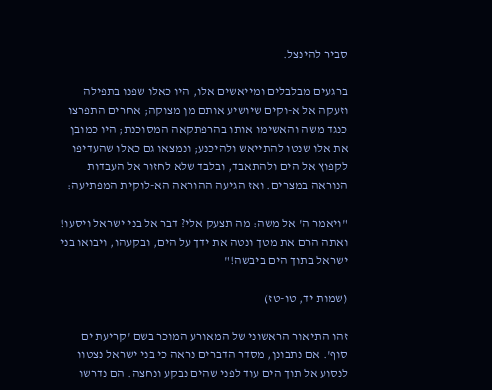סביר להינצל.

ברגעים מבלבלים ומייאשים אלו, היו כאלו שפנו בתפילה וזעקה אל א-וקים שיושיע אותם מן מצוקה; אחרים התפרצו כנגד משה והאשימו אותו בהרפתקאה המסוכנת; היו כמובן את אלו שנטו להתייאש ולהיכנע; ונמצאו גם כאלו שהעדיפו לקפוץ אל הים ולהתאבד, ובלבד שלא לחזור אל העבדות הנוראה במצרים. ואז הגיעה ההוראה הא-לוקית המפתיעה:

"ויאמר ה' אל משה: מה תצעק אלי? דבר אל בני ישראל ויסעו! ואתה הרם את מטך ונטה את ידך על הים, ובקעהו, ויבואו בני ישראל בתוך הים ביבשה!"

(שמות יד, טו-טז)

זהו התיאור הראשוני של המאורע המוכר בשם 'קריעת ים סוף'. אם נתבונן, מסדר הדברים נראה כי בני ישראל נצטוו לנסוע אל תוך הים עוד לפני שהים נבקע ונחצה. הם נדרשו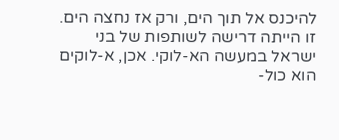להיכנס אל תוך הים, ורק אז נחצה הים. זו הייתה דרישה לשותפות של בני ישראל במעשה הא-לוקי. אכן, א-לוקים הוא כול-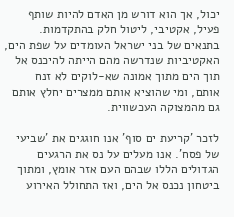יכול, אך הוא דורש מן האדם להיות שותף פעיל, אקטיבי, ליטול חלק בהתקדמות. בתנאים של בני ישראל העומדים על שפת הים, האקטיביות שנדרשה מהם הייתה להיכנס אל תוך הים מתוך אמונה שא-לוקים לא זנח אותם, ומי שהוציא אותם ממצרים יחלץ אותם גם מהמצוקה העכשווית.

לזכר 'קריעת ים סוף' אנו חוגגים את 'שביעי של פסח'. אנו מעלים על נס את הרגעים הגדולים הללו שבהם העם אזר אומץ, ומתוך ביטחון נכנס אל הים, ואז התחולל האירוע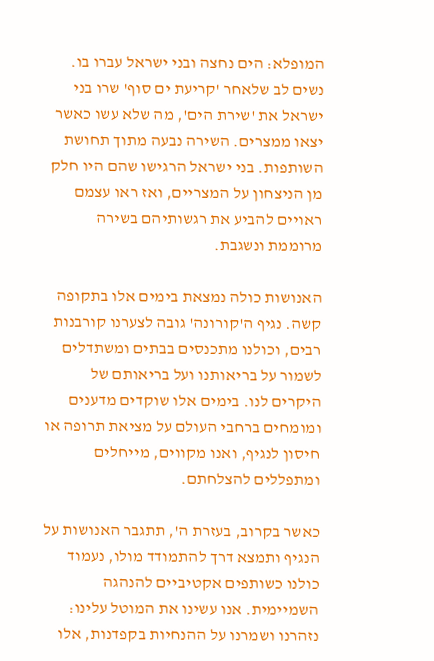המופלא: הים נחצה ובני ישראל עברו בו. נשים לב שלאחר 'קריעת ים סוף' שרו בני ישראל את 'שירת הים', מה שלא עשו כאשר יצאו ממצרים. השירה נבעה מתוך תחושת השותפות. בני ישראל הרגישו שהם היו חלק מן הניצחון על המצריים, ואז ראו עצמם ראויים להביע את רגשותיהם בשירה מרוממת ונשגבת.

האנושות כולה נמצאת בימים אלו בתקופה קשה. נגיף ה'קורונה' גובה לצערנו קורבנות רבים, וכולנו מתכנסים בבתים ומשתדלים לשמור על בריאותנו ועל בריאותם של היקרים לנו. בימים אלו שוקדים מדענים ומומחים ברחבי העולם על מציאת תרופה או חיסון לנגיף, ואנו מקווים, מייחלים ומתפללים להצלחתם.

כאשר בקרוב, בעזרת ה', תתגבר האנושות על הנגיף ותמצא דרך להתמודד מולו, נעמוד כולנו כשותפים אקטיביים להנהגה השמיימית. אנו עשינו את המוטל עלינו: נזהרנו ושמרנו על ההנחיות בקפדנות, אלו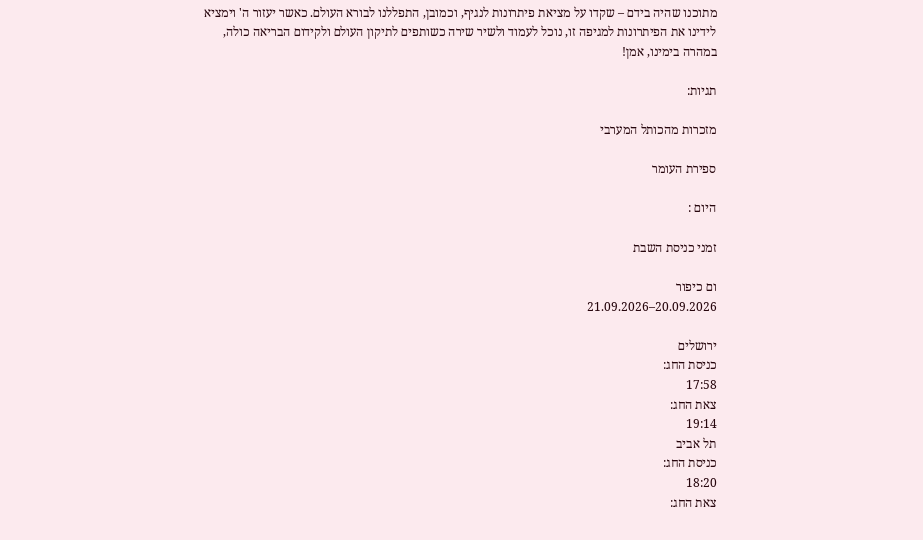מתוכנו שהיה בידם – שקדו על מציאת פיתרונות לנגיף, וכמובן, התפללנו לבורא העולם. כאשר יעזור ה' וימציא לידינו את הפיתרונות למגיפה זו, נוכל לעמוד ולשיר שירה כשותפים לתיקון העולם ולקידום הבריאה כולה, במהרה בימינו, אמן!

תגיות:

מזכרות מהכותל המערבי

ספירת העומר

היום :

זמני כניסת השבת

ום כיפור
20.09.2026–21.09.2026

ירושלים
כניסת החג:
17:58
צאת החג:
19:14
תל אביב
כניסת החג:
18:20
צאת החג: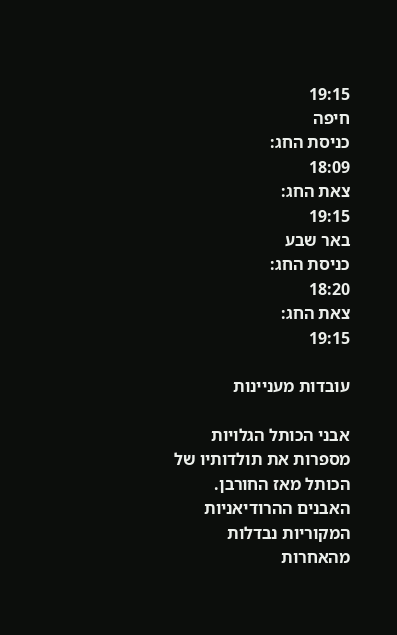19:15
חיפה
כניסת החג:
18:09
צאת החג:
19:15
באר שבע
כניסת החג:
18:20
צאת החג:
19:15

עובדות מעניינות

אבני הכותל הגלויות מספרות את תולדותיו של הכותל מאז החורבן. האבנים ההרודיאניות המקוריות נבדלות מהאחרות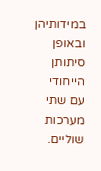במידותיהן ובאופן סיתותן הייחודי עם שתי מערכות שוליים.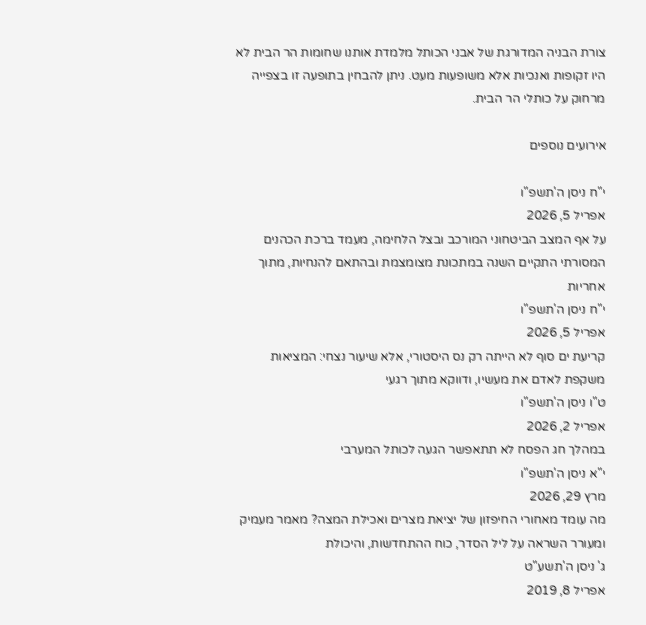צורת הבניה המדורגת של אבני הכותל מלמדת אותנו שחומות הר הבית לא היו זקופות ואנכיות אלא משופעות מעט. ניתן להבחין בתופעה זו בצפייה מרחוק על כותלי הר הבית.

אירועים נוספים

י"ח ניסן ה'תשפ"ו
אפריל 5, 2026
על אף המצב הביטחוני המורכב ובצל הלחימה, מעמד ברכת הכהנים המסורתי התקיים השנה במתכונת מצומצמת ובהתאם להנחיות, מתוך אחריות
י"ח ניסן ה'תשפ"ו
אפריל 5, 2026
קריעת ים סוף לא הייתה רק נס היסטורי, אלא שיעור נצחי: המציאות משקפת לאדם את מעשיו, ודווקא מתוך רגעי
ט"ו ניסן ה'תשפ"ו
אפריל 2, 2026
במהלך חג הפסח לא תתאפשר הגעה לכותל המערבי
י"א ניסן ה'תשפ"ו
מרץ 29, 2026
מה עומד מאחורי החיפזון של יציאת מצרים ואכילת המצה? מאמר מעמיק ומעורר השראה על ליל הסדר, כוח ההתחדשות, והיכולת
ג' ניסן ה'תשע"ט
אפריל 8, 2019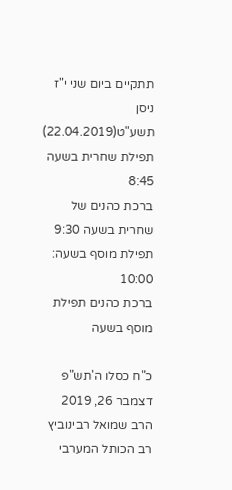תתקיים ביום שני י"ז ניסן תשע"ט(22.04.2019)
תפילת שחרית בשעה 8:45
ברכת כהנים של שחרית בשעה 9:30
תפילת מוסף בשעה: 10:00
ברכת כהנים תפילת מוסף בשעה

כ"ח כסלו ה'תש"פ
דצמבר 26, 2019
הרב שמואל רבינוביץ רב הכותל המערבי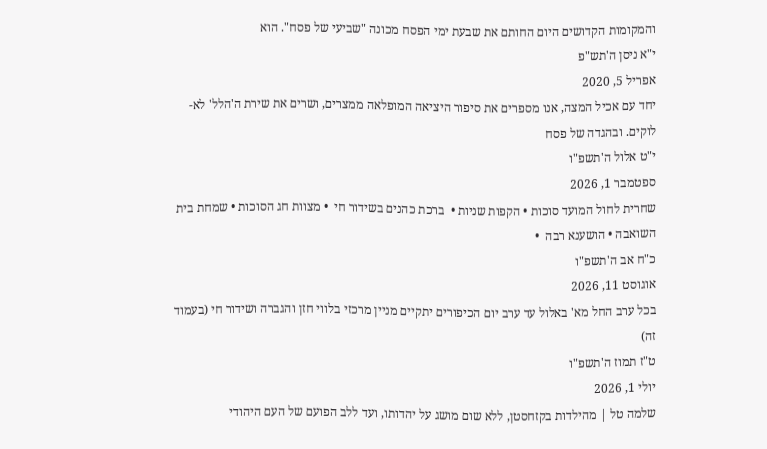והמקומות הקדושים היום החותם את שבעת ימי הפסח מכונה "שביעי של פסח". הוא
י"א ניסן ה'תש"פ
אפריל 5, 2020
יחד עם אכיל המצה, אנו מספרים את סיפור היציאה המופלאה ממצרים, ושרים את שירת ה'הלל' לא-לוקים. ובהגדה של פסח
י"ט אלול ה'תשפ"ו
ספטמבר 1, 2026
שחרית לחול המועד סוכות • הקפות שניות •  ברכת כהנים בשידור חי  • מצוות חג הסוכות • שמחת בית השואבה • הושענא רבה  •
כ"ח אב ה'תשפ"ו
אוגוסט 11, 2026
בכל ערב החל מא' באלול עד ערב יום הכיפורים יתקיים מניין מרכזי בלווי חזן והגברה ושידור חי (בעמוד זה)
ט"ז תמוז ה'תשפ"ו
יולי 1, 2026
שלמה טל | מהילדות בקזחסטן, ללא שום מושג על יהדותו, ועד ללב הפועם של העם היהודי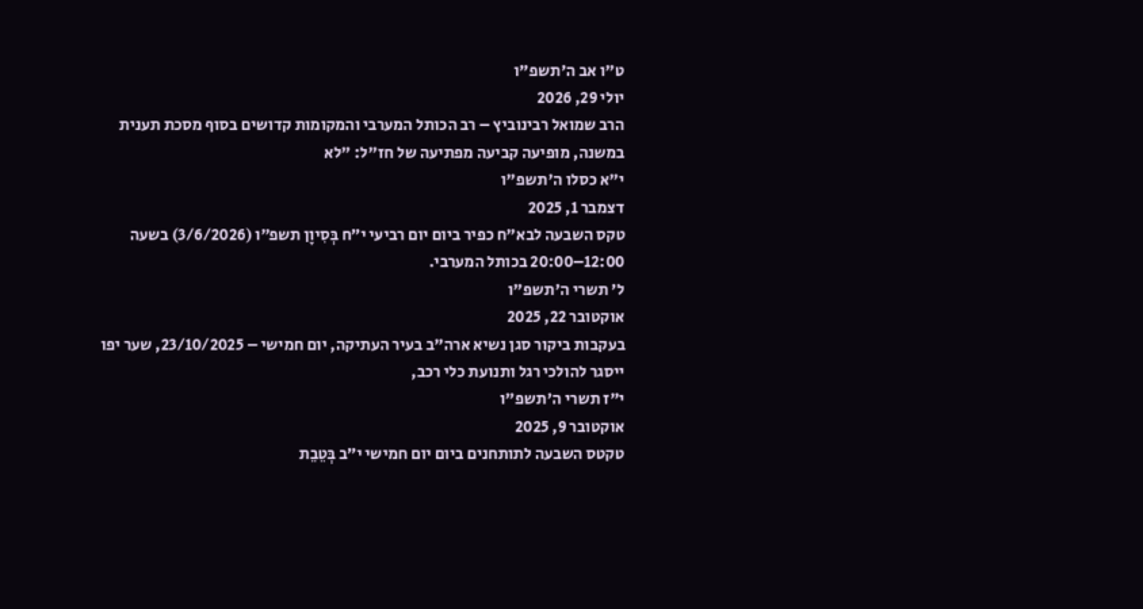ט"ו אב ה'תשפ"ו
יולי 29, 2026
הרב שמואל רבינוביץ – רב הכותל המערבי והמקומות קדושים בסוף מסכת תענית במשנה, מופיעה קביעה מפתיעה של חז"ל: "לא
י"א כסלו ה'תשפ"ו
דצמבר 1, 2025
טקס השבעה לבא"ח כפיר ביום יום רביעי י״ח בְּסִיוָן תשפ״ו (3/6/2026) בשעה 12:00–20:00 בכותל המערבי.
ל' תשרי ה'תשפ"ו
אוקטובר 22, 2025
בעקבות ביקור סגן נשיא ארה"ב בעיר העתיקה, יום חמישי – 23/10/2025, שער יפו ייסגר להולכי רגל ותנועת כלי רכב,
י"ז תשרי ה'תשפ"ו
אוקטובר 9, 2025
טקטס השבעה לתותחנים ביום יום חמישי י״ב בְּטֵבֵת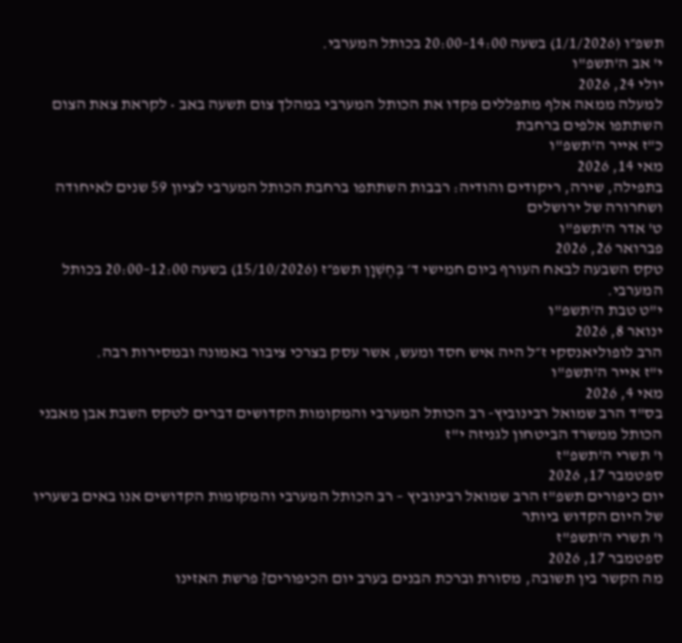תשפ״ו (1/1/2026) בשעה 14:00–20:00 בכותל המערבי.
י' אב ה'תשפ"ו
יולי 24, 2026
למעלה ממאה אלף מתפללים פקדו את הכותל המערבי במהלך צום תשעה באב • לקראת צאת הצום השתתפו אלפים ברחבת
כ"ז אייר ה'תשפ"ו
מאי 14, 2026
בתפילה, שירה, ריקודים והודיה: רבבות השתתפו ברחבת הכותל המערבי לציון 59 שנים לאיחודה ושחרורה של ירושלים
ט' אדר ה'תשפ"ו
פברואר 26, 2026
טקס השבעה לבאח העורף ביום חמישי ד׳ בְּחֶשְׁוָן תשפ״ז (15/10/2026) בשעה 12:00–20:00 בכותל המערבי.
י"ט טבת ה'תשפ"ו
ינואר 8, 2026
הרב לופוליאנסקי ז״ל היה איש חסד ומעש, אשר עסק בצרכי ציבור באמונה ובמסירות רבה.
י"ז אייר ה'תשפ"ו
מאי 4, 2026
בס"ד הרב שמואל רבינוביץ- רב הכותל המערבי והמקומות הקדושים דברים לטקס השבת אבן מאבני הכותל ממשרד הביטחון לגניזה י"ז
ו' תשרי ה'תשפ"ז
ספטמבר 17, 2026
יום כיפורים תשפ"ז הרב שמואל רבינוביץ – רב הכותל המערבי והמקומות הקדושים אנו באים בשעריו של היום הקדוש ביותר
ו' תשרי ה'תשפ"ז
ספטמבר 17, 2026
מה הקשר בין תשובה, מסורת וברכת הבנים בערב יום הכיפורים? פרשת האזינו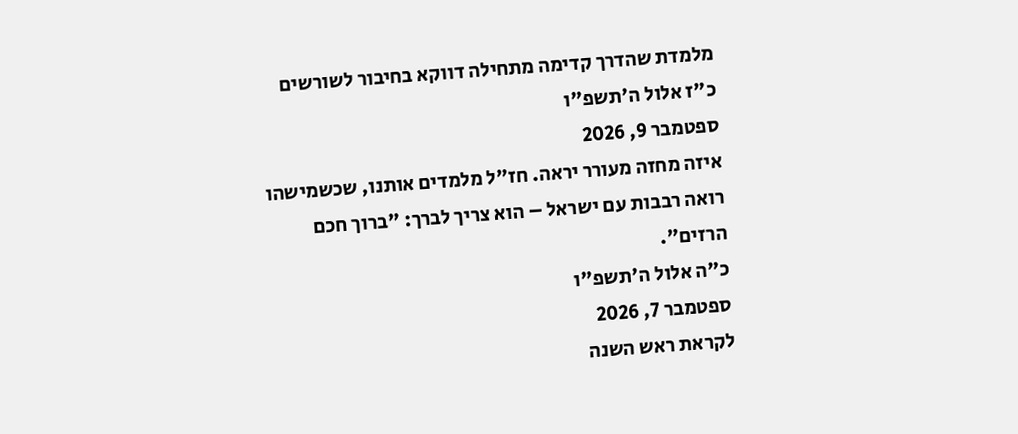מלמדת שהדרך קדימה מתחילה דווקא בחיבור לשורשים
כ"ז אלול ה'תשפ"ו
ספטמבר 9, 2026
איזה מחזה מעורר יראה. חז"ל מלמדים אותנו, שכשמישהו רואה רבבות עם ישראל – הוא צריך לברך: "ברוך חכם הרזים".
כ"ה אלול ה'תשפ"ו
ספטמבר 7, 2026
לקראת ראש השנה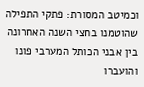וכמיטב המסורת: פתקי התפילה שהוטמנו בחצי השנה האחרונה בין אבני הכותל המערבי פונו והועברו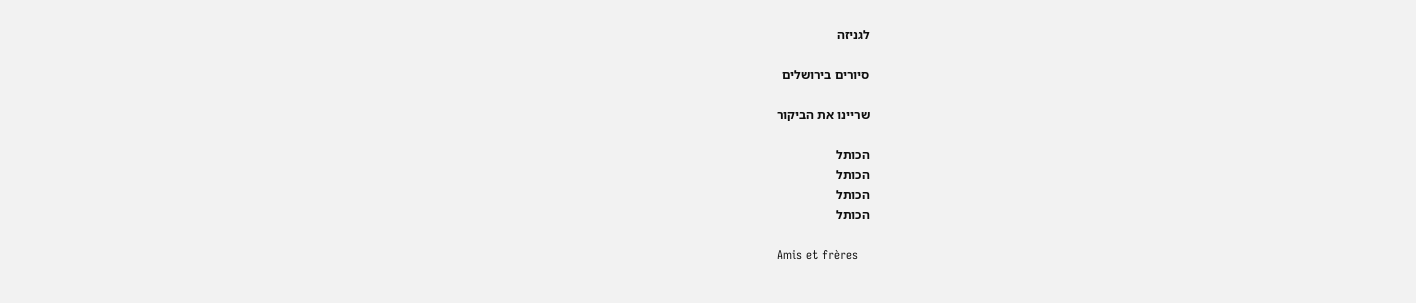לגניזה

סיורים בירושלים

שריינו את הביקור

הכותל
הכותל
הכותל
הכותל

Amis et frères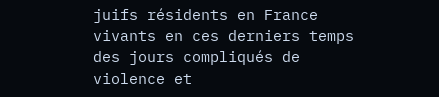juifs résidents en France vivants en ces derniers temps des jours compliqués de violence et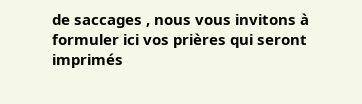de saccages , nous vous invitons à formuler ici vos prières qui seront imprimés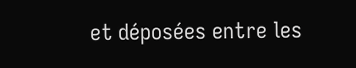et déposées entre les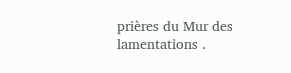prières du Mur des lamentations .